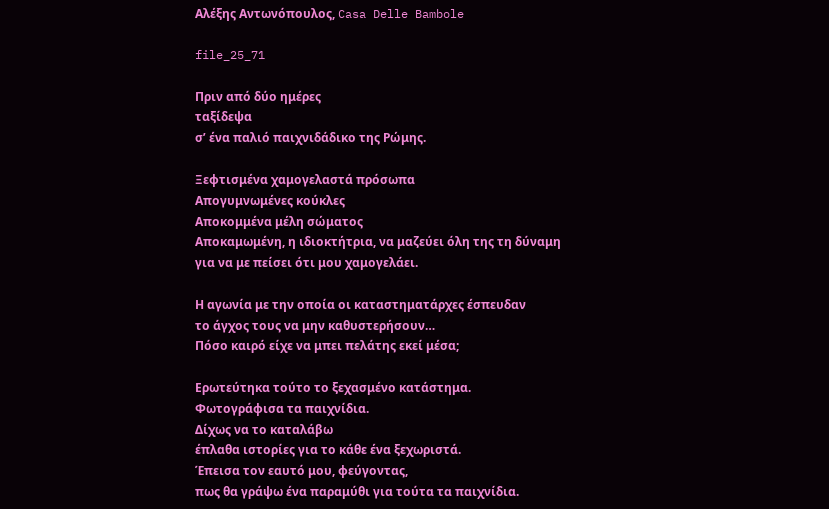Αλέξης Αντωνόπουλος, Casa Delle Bambole

file_25_71

Πριν από δύο ημέρες
ταξίδεψα
σ’ ένα παλιό παιχνιδάδικο της Ρώμης.

Ξεφτισμένα χαμογελαστά πρόσωπα
Απογυμνωμένες κούκλες
Αποκομμένα μέλη σώματος
Αποκαμωμένη, η ιδιοκτήτρια, να μαζεύει όλη της τη δύναμη
για να με πείσει ότι μου χαμογελάει.

Η αγωνία με την οποία οι καταστηματάρχες έσπευδαν
το άγχος τους να μην καθυστερήσουν…
Πόσο καιρό είχε να μπει πελάτης εκεί μέσα;

Ερωτεύτηκα τούτο το ξεχασμένο κατάστημα.
Φωτογράφισα τα παιχνίδια.
Δίχως να το καταλάβω
έπλαθα ιστορίες για το κάθε ένα ξεχωριστά.
Έπεισα τον εαυτό μου, φεύγοντας,
πως θα γράψω ένα παραμύθι για τούτα τα παιχνίδια.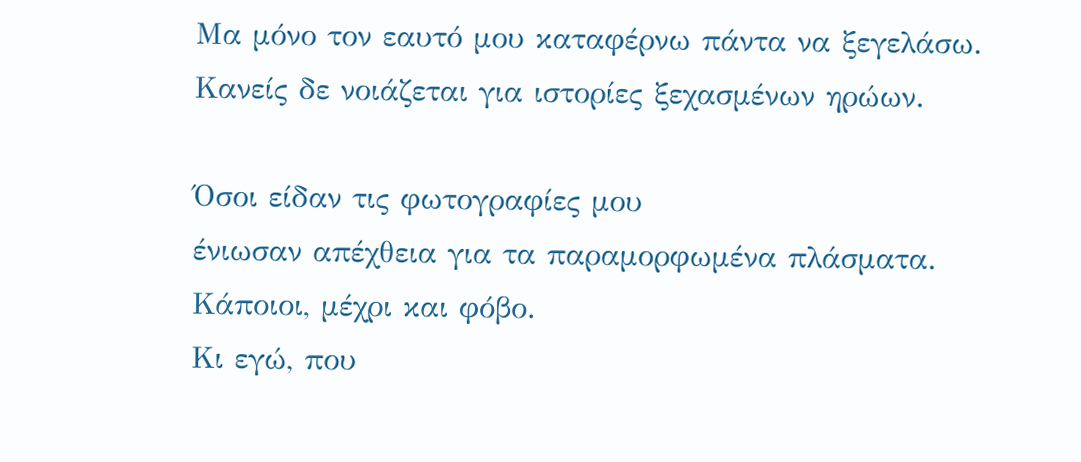Μα μόνο τον εαυτό μου καταφέρνω πάντα να ξεγελάσω.
Κανείς δε νοιάζεται για ιστορίες ξεχασμένων ηρώων.

Όσοι είδαν τις φωτογραφίες μου
ένιωσαν απέχθεια για τα παραμορφωμένα πλάσματα.
Κάποιοι, μέχρι και φόβο.
Κι εγώ, που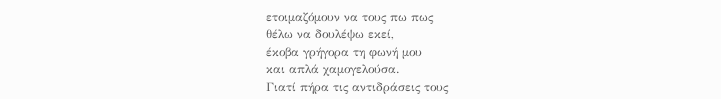ετοιμαζόμουν να τους πω πως
θέλω να δουλέψω εκεί,
έκοβα γρήγορα τη φωνή μου
και απλά χαμογελούσα.
Γιατί πήρα τις αντιδράσεις τους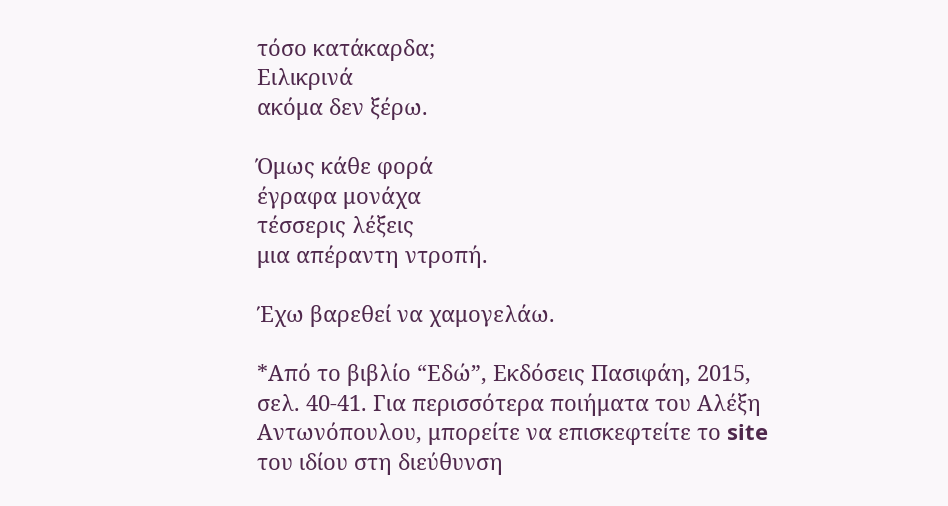τόσο κατάκαρδα;
Ειλικρινά
ακόμα δεν ξέρω.

Όμως κάθε φορά
έγραφα μονάχα
τέσσερις λέξεις
μια απέραντη ντροπή.

Έχω βαρεθεί να χαμογελάω.

*Από το βιβλίο “Εδώ”, Εκδόσεις Πασιφάη, 2015, σελ. 40-41. Για περισσότερα ποιήματα του Αλέξη Αντωνόπουλου, μπορείτε να επισκεφτείτε το site του ιδίου στη διεύθυνση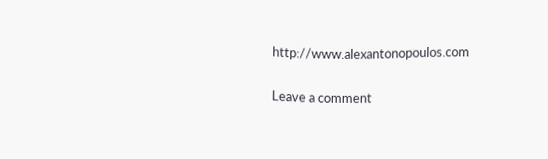http://www.alexantonopoulos.com

Leave a comment